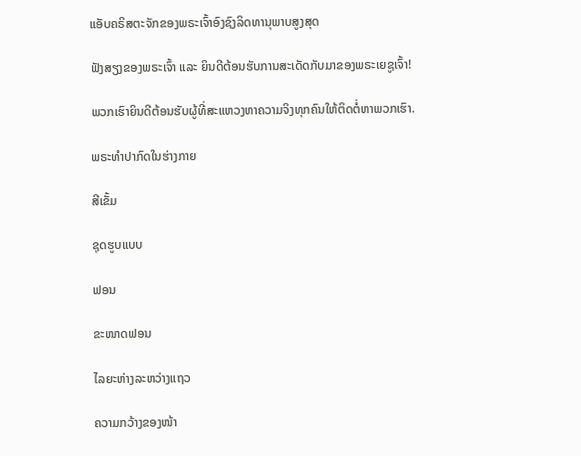ແອັບຄຣິສຕະຈັກຂອງພຣະເຈົ້າອົງຊົງລິດທານຸພາບສູງສຸດ

ຟັງສຽງຂອງພຣະເຈົ້າ ແລະ ຍິນດີຕ້ອນຮັບການສະເດັດກັບມາຂອງພຣະເຍຊູເຈົ້າ!

ພວກເຮົາຍິນດີຕ້ອນຮັບຜູ້ທີ່ສະແຫວງຫາຄວາມຈິງທຸກຄົນໃຫ້ຕິດຕໍ່ຫາພວກເຮົາ.

ພຣະທໍາປາກົດໃນຮ່າງກາຍ

ສີເຂັ້ມ

ຊຸດຮູບແບບ

ຟອນ

ຂະໜາດຟອນ

ໄລຍະຫ່າງລະຫວ່າງແຖວ

ຄວາມກວ້າງຂອງໜ້າ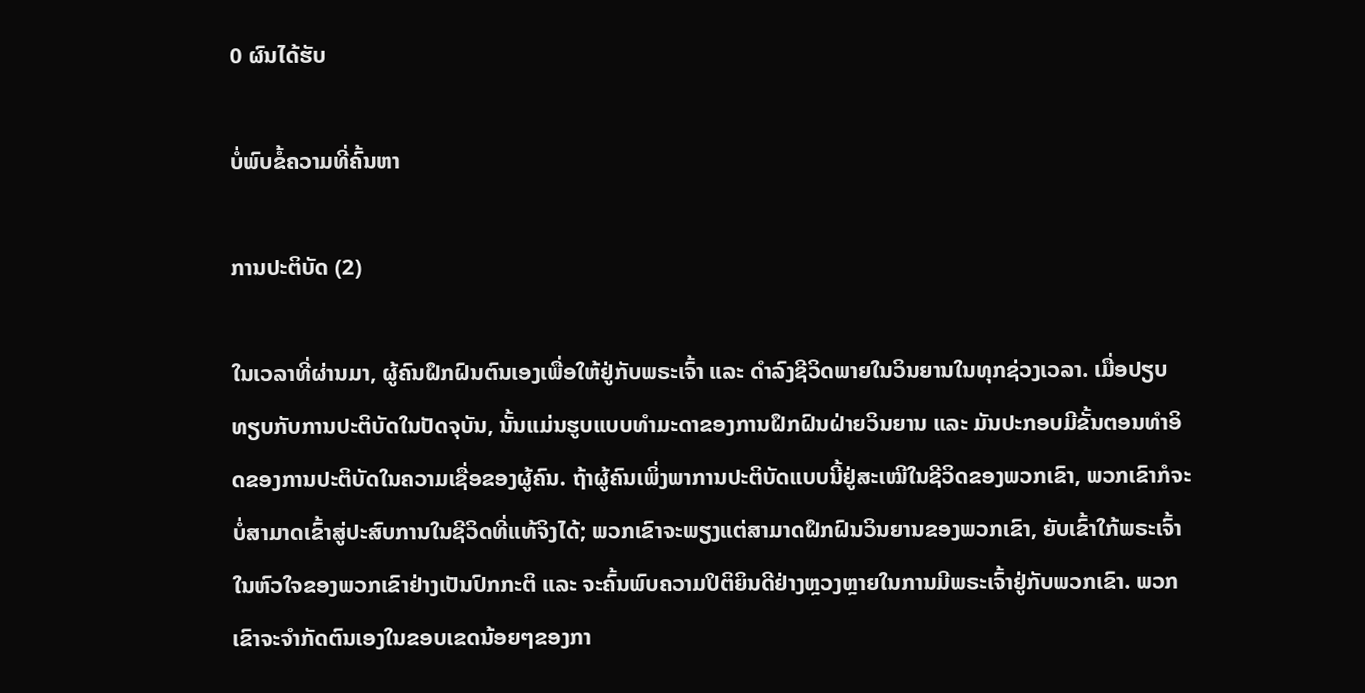0 ຜົນໄດ້ຮັບ

ບໍ່ພົບຂໍ້ຄວາມທີ່ຄົ້ນຫາ

ການປະຕິບັດ (2)

ໃນເວລາທີ່ຜ່ານມາ, ຜູ້ຄົນຝຶກຝົນຕົນເອງເພື່ອໃຫ້ຢູ່ກັບພຣະເຈົ້າ ແລະ ດຳລົງຊີວິດພາຍໃນວິນຍານໃນທຸກຊ່ວງເວລາ. ເມື່ອປຽບທຽບກັບການປະຕິບັດໃນປັດຈຸບັນ, ນັ້ນແມ່ນຮູບແບບທຳມະດາຂອງການຝຶກຝົນຝ່າຍວິນຍານ ແລະ ມັນປະກອບມີຂັ້ນຕອນທຳອິດຂອງການປະຕິບັດໃນຄວາມເຊື່ອຂອງຜູ້ຄົນ. ຖ້າຜູ້ຄົນເພິ່ງພາການປະຕິບັດແບບນີ້ຢູ່ສະເໝີໃນຊີວິດຂອງພວກເຂົາ, ພວກເຂົາກໍຈະບໍ່ສາມາດເຂົ້າສູ່ປະສົບການໃນຊີວິດທີ່ແທ້ຈິງໄດ້; ພວກເຂົາຈະພຽງແຕ່ສາມາດຝຶກຝົນວິນຍານຂອງພວກເຂົາ, ຍັບເຂົ້າໃກ້ພຣະເຈົ້າໃນຫົວໃຈຂອງພວກເຂົາຢ່າງເປັນປົກກະຕິ ແລະ ຈະຄົ້ນພົບຄວາມປິຕິຍິນດີຢ່າງຫຼວງຫຼາຍໃນການມີພຣະເຈົ້າຢູ່ກັບພວກເຂົາ. ພວກເຂົາຈະຈຳກັດຕົນເອງໃນຂອບເຂດນ້ອຍໆຂອງກາ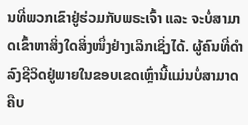ນທີ່ພວກເຂົາຢູ່ຮ່ວມກັບພຣະເຈົ້າ ແລະ ຈະບໍ່ສາມາດເຂົ້າຫາສິ່ງໃດສິ່ງໜຶ່ງຢ່າງເລິກເຊິ່ງໄດ້. ຜູ້ຄົນທີ່ດຳລົງຊີວິດຢູ່ພາຍໃນຂອບເຂດເຫຼົ່ານີ້ແມ່ນບໍ່ສາມາດຄືບ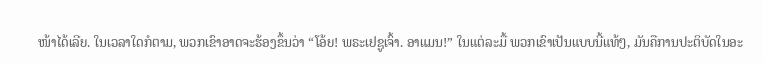ໜ້າໄດ້ເລີຍ. ໃນເວລາໃດກໍຕາມ, ພວກເຂົາອາດຈະຮ້ອງຂຶ້ນວ່າ “ໂອ້ຍ! ພຣະເຢຊູເຈົ້າ. ອາແມນ!” ໃນແຕ່ລະມື້ ພວກເຂົາເປັນແບບນີ້ແທ້ໆ, ມັນຄືການປະຕິບັດໃນອະ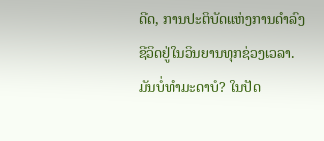ດີດ, ການປະຕິບັດແຫ່ງການດຳລົງຊີວິດຢູ່ໃນວິນຍານທຸກຊ່ວງເວລາ. ມັນບໍ່ທຳມະດາບໍ? ໃນປັດ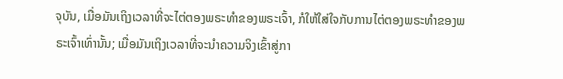ຈຸບັນ, ເມື່ອມັນເຖິງເວລາທີ່ຈະໄຕ່ຕອງພຣະທຳຂອງພຣະເຈົ້າ, ກໍໃຫ້ໃສ່ໃຈກັບການໄຕ່ຕອງພຣະທຳຂອງພຣະເຈົ້າເທົ່ານັ້ນ; ເມື່ອມັນເຖິງເວລາທີ່ຈະນໍາຄວາມຈິງເຂົ້າສູ່ກາ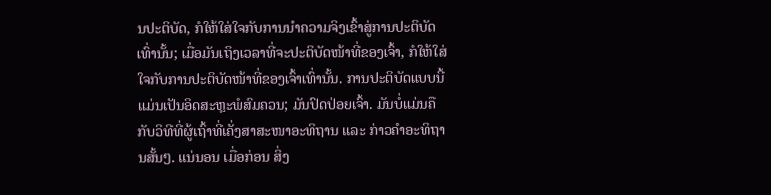ນປະຕິບັດ, ກໍໃຫ້ໃສ່ໃຈກັບການນຳຄວາມຈິງເຂົ້າສູ່ການປະຕິບັດເທົ່ານັ້ນ; ເມື່ອມັນເຖິງເວລາທີ່ຈະປະຕິບັດໜ້າທີ່ຂອງເຈົ້າ, ກໍໃຫ້ໃສ່ໃຈກັບການປະຕິບັດໜ້າທີ່ຂອງເຈົ້າເທົ່ານັ້ນ. ການປະຕິບັດແບບນີ້ແມ່ນເປັນອິດສະຫຼະພໍສົມຄວນ; ມັນປົດປ່ອຍເຈົ້າ. ມັນບໍ່ແມ່ນຄືກັບວິທີທີ່ຜູ້ເຖົ້າທີ່ເຄັ່ງສາສະໜາອະທິຖານ ແລະ ກ່າວຄຳອະທິຖານສັ້ນໆ. ແນ່ນອນ ເມື່ອກ່ອນ ສິ່ງ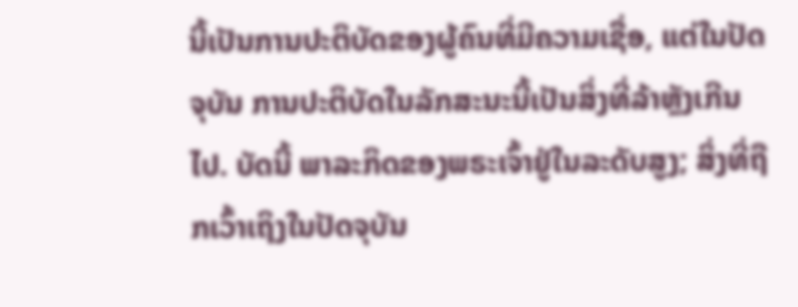ນີ້ເປັນການປະຕິບັດຂອງຜູ້ຄົນທີ່ມີຄວາມເຊື່ອ, ແຕ່ໃນປັດຈຸບັນ ການປະຕິບັດໃນລັກສະນະນີ້ເປັນສິ່ງທີ່ລ້າຫຼັງເກີນໄປ. ບັດນີ້ ພາລະກິດຂອງພຣະເຈົ້າຢູ່ໃນລະດັບສູງ; ສິ່ງທີ່ຖືກເວົ້າເຖິງໃນປັດຈຸບັນ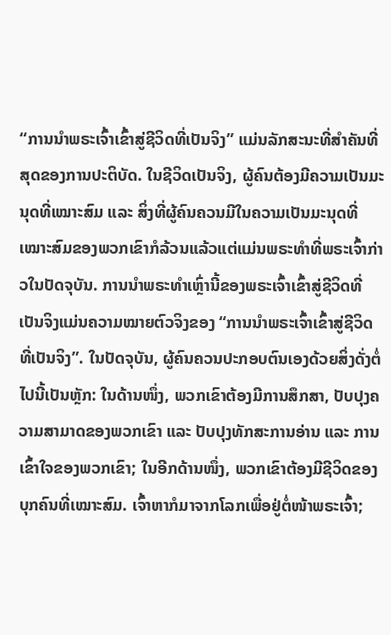“ການນໍາພຣະເຈົ້າເຂົ້າສູ່ຊີວິດທີ່ເປັນຈິງ” ແມ່ນລັກສະນະທີ່ສຳຄັນທີ່ສຸດຂອງການປະຕິບັດ. ໃນຊີວິດເປັນຈິງ, ຜູ້ຄົນຕ້ອງມີຄວາມເປັນມະນຸດທີ່ເໝາະສົມ ແລະ ສິ່ງທີ່ຜູ້ຄົນຄວນມີໃນຄວາມເປັນມະນຸດທີ່ເໝາະສົມຂອງພວກເຂົາກໍລ້ວນແລ້ວແຕ່ແມ່ນພຣະທຳທີ່ພຣະເຈົ້າກ່າວໃນປັດຈຸບັນ. ການນໍາພຣະທຳເຫຼົ່ານີ້ຂອງພຣະເຈົ້າເຂົ້າສູ່ຊີວິດທີ່ເປັນຈິງແມ່ນຄວາມໝາຍຕົວຈິງຂອງ “ການນໍາພຣະເຈົ້າເຂົ້າສູ່ຊີວິດທີ່ເປັນຈິງ”. ໃນປັດຈຸບັນ, ຜູ້ຄົນຄວນປະກອບຕົນເອງດ້ວຍສິ່ງດັ່ງຕໍ່ໄປນີ້ເປັນຫຼັກ: ໃນດ້ານໜຶ່ງ, ພວກເຂົາຕ້ອງມີການສຶກສາ, ປັບປຸງຄວາມສາມາດຂອງພວກເຂົາ ແລະ ປັບປຸງທັກສະການອ່ານ ແລະ ການເຂົ້າໃຈຂອງພວກເຂົາ; ໃນອີກດ້ານໜຶ່ງ, ພວກເຂົາຕ້ອງມີຊີວິດຂອງບຸກຄົນທີ່ເໝາະສົມ. ເຈົ້າຫາກໍມາຈາກໂລກເພື່ອຢູ່ຕໍ່ໜ້າພຣະເຈົ້າ;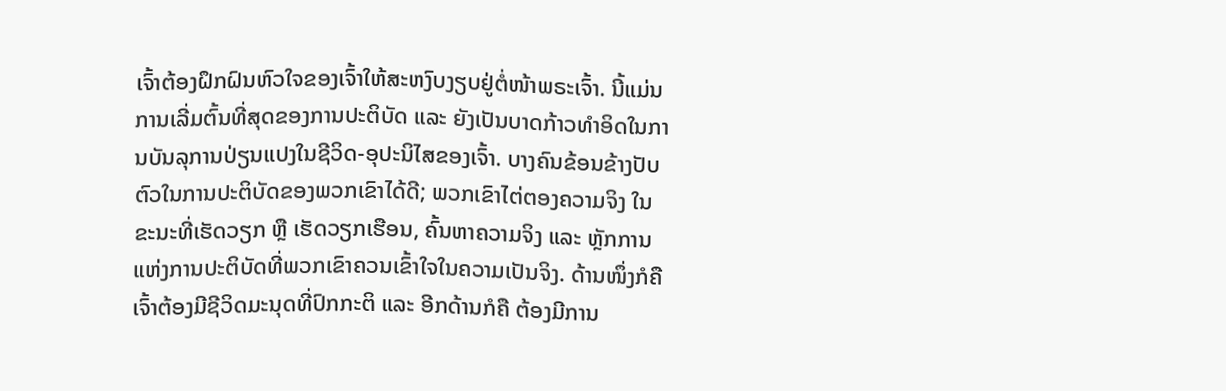ເຈົ້າຕ້ອງຝຶກຝົນຫົວໃຈຂອງເຈົ້າໃຫ້ສະຫງົບງຽບຢູ່ຕໍ່ໜ້າພຣະເຈົ້າ. ນີ້ແມ່ນການເລີ່ມຕົ້ນທີ່ສຸດຂອງການປະຕິບັດ ແລະ ຍັງເປັນບາດກ້າວທຳອິດໃນການບັນລຸການປ່ຽນແປງໃນຊີວິດ-ອຸປະນິໄສຂອງເຈົ້າ. ບາງຄົນຂ້ອນຂ້າງປັບຕົວໃນການປະຕິບັດຂອງພວກເຂົາໄດ້ດີ; ພວກເຂົາໄຕ່ຕອງຄວາມຈິງ ໃນຂະນະທີ່ເຮັດວຽກ ຫຼື ເຮັດວຽກເຮືອນ, ຄົ້ນຫາຄວາມຈິງ ແລະ ຫຼັກການແຫ່ງການປະຕິບັດທີ່ພວກເຂົາຄວນເຂົ້າໃຈໃນຄວາມເປັນຈິງ. ດ້ານໜຶ່ງກໍຄື ເຈົ້າຕ້ອງມີຊີວິດມະນຸດທີ່ປົກກະຕິ ແລະ ອີກດ້ານກໍຄື ຕ້ອງມີການ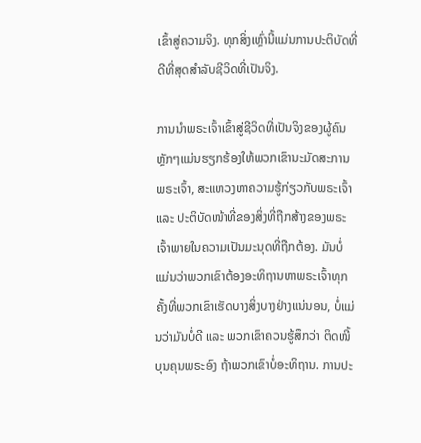ເຂົ້າສູ່ຄວາມຈິງ. ທຸກສິ່ງເຫຼົ່ານີ້ແມ່ນການປະຕິບັດທີ່ດີທີ່ສຸດສຳລັບຊີວິດທີ່ເປັນຈິງ.

ການນໍາພຣະເຈົ້າເຂົ້າສູ່ຊີວິດທີ່ເປັນຈິງຂອງຜູ້ຄົນ ຫຼັກໆແມ່ນຮຽກຮ້ອງໃຫ້ພວກເຂົານະມັດສະການພຣະເຈົ້າ, ສະແຫວງຫາຄວາມຮູ້ກ່ຽວກັບພຣະເຈົ້າ ແລະ ປະຕິບັດໜ້າທີ່ຂອງສິ່ງທີ່ຖືກສ້າງຂອງພຣະເຈົ້າພາຍໃນຄວາມເປັນມະນຸດທີ່ຖືກຕ້ອງ. ມັນບໍ່ແມ່ນວ່າພວກເຂົາຕ້ອງອະທິຖານຫາພຣະເຈົ້າທຸກຄັ້ງທີ່ພວກເຂົາເຮັດບາງສິ່ງບາງຢ່າງແນ່ນອນ, ບໍ່ແມ່ນວ່າມັນບໍ່ດີ ແລະ ພວກເຂົາຄວນຮູ້ສຶກວ່າ ຕິດໜີ້ບຸນຄຸນພຣະອົງ ຖ້າພວກເຂົາບໍ່ອະທິຖານ. ການປະ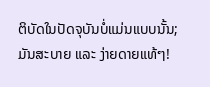ຕິບັດໃນປັດຈຸບັນບໍ່ແມ່ນແບບນັ້ນ; ມັນສະບາຍ ແລະ ງ່າຍດາຍແທ້ໆ!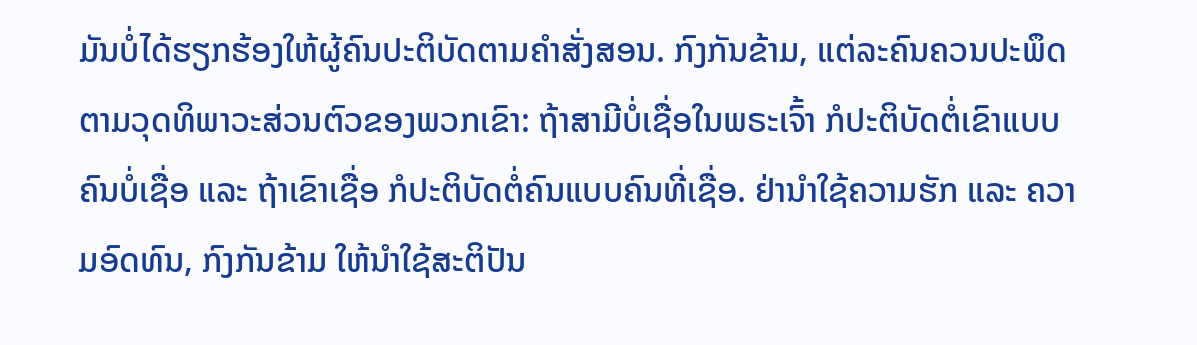ມັນບໍ່ໄດ້ຮຽກຮ້ອງໃຫ້ຜູ້ຄົນປະຕິບັດຕາມຄຳສັ່ງສອນ. ກົງກັນຂ້າມ, ແຕ່ລະຄົນຄວນປະພຶດຕາມວຸດທິພາວະສ່ວນຕົວຂອງພວກເຂົາ: ຖ້າສາມີບໍ່ເຊື່ອໃນພຣະເຈົ້າ ກໍປະຕິບັດຕໍ່ເຂົາແບບຄົນບໍ່ເຊື່ອ ແລະ ຖ້າເຂົາເຊື່ອ ກໍປະຕິບັດຕໍ່ຄົນແບບຄົນທີ່ເຊື່ອ. ຢ່ານໍາໃຊ້ຄວາມຮັກ ແລະ ຄວາມອົດທົນ, ກົງກັນຂ້າມ ໃຫ້ນໍາໃຊ້ສະຕິປັນ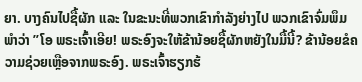ຍາ. ບາງຄົນໄປຊື້ຜັກ ແລະ ໃນຂະນະທີ່ພວກເຂົາກຳລັງຍ່າງໄປ ພວກເຂົາຈົ່ມພຶມພໍາວ່າ ”ໂອ ພຣະເຈົ້າເອີຍ! ພຣະອົງຈະໃຫ້ຂ້ານ້ອຍຊື້ຜັກຫຍັງໃນມື້ນີ້? ຂ້ານ້ອຍຂໍຄວາມຊ່ວຍເຫຼືອຈາກພຣະອົງ. ພຣະເຈົ້າຮຽກຮ້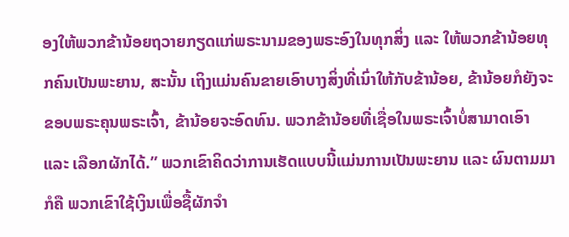ອງໃຫ້ພວກຂ້ານ້ອຍຖວາຍກຽດແກ່ພຣະນາມຂອງພຣະອົງໃນທຸກສິ່ງ ແລະ ໃຫ້ພວກຂ້ານ້ອຍທຸກຄົນເປັນພະຍານ, ສະນັ້ນ ເຖິງແມ່ນຄົນຂາຍເອົາບາງສິ່ງທີ່ເນົ່າໃຫ້ກັບຂ້ານ້ອຍ, ຂ້ານ້ອຍກໍຍັງຈະຂອບພຣະຄຸນພຣະເຈົ້າ, ຂ້ານ້ອຍຈະອົດທົນ. ພວກຂ້ານ້ອຍທີ່ເຊື່ອໃນພຣະເຈົ້າບໍ່ສາມາດເອົາ ແລະ ເລືອກຜັກໄດ້.” ພວກເຂົາຄິດວ່າການເຮັດແບບນີ້ແມ່ນການເປັນພະຍານ ແລະ ຜົນຕາມມາກໍຄື ພວກເຂົາໃຊ້ເງິນເພື່ອຊື້ຜັກຈຳ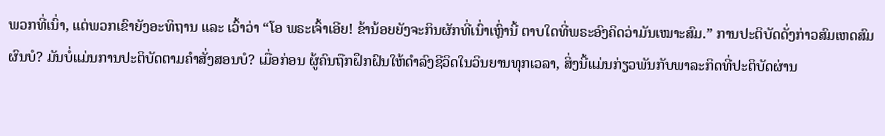ພວກທີ່ເນົ່າ, ແຕ່ພວກເຂົາຍັງອະທິຖານ ແລະ ເວົ້າວ່າ “ໂອ ພຣະເຈົ້າເອີຍ! ຂ້ານ້ອຍຍັງຈະກິນຜັກທີ່ເນົ່າເຫຼົ່ານີ້ ຕາບໃດທີ່ພຣະອົງຄິດວ່າມັນເໝາະສົມ.” ການປະຕິບັດດັ່ງກ່າວສົມເຫດສົມຜົນບໍ? ມັນບໍ່ແມ່ນການປະຕິບັດຕາມຄຳສັ່ງສອນບໍ? ເມື່ອກ່ອນ ຜູ້ຄົນຖືກຝຶກຝົນໃຫ້ດຳລົງຊີວິດໃນວິນຍານທຸກເວລາ, ສິ່ງນີ້ແມ່ນກ່ຽວພັນກັບພາລະກິດທີ່ປະຕິບັດຜ່ານ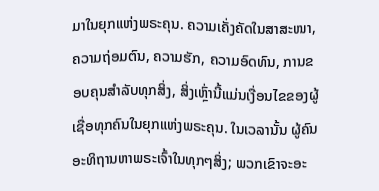ມາໃນຍຸກແຫ່ງພຣະຄຸນ. ຄວາມເຄັ່ງຄັດໃນສາສະໜາ, ຄວາມຖ່ອມຕົນ, ຄວາມຮັກ, ຄວາມອົດທົນ, ການຂອບຄຸນສຳລັບທຸກສິ່ງ, ສິ່ງເຫຼົ່ານີ້ແມ່ນເງື່ອນໄຂຂອງຜູ້ເຊື່ອທຸກຄົນໃນຍຸກແຫ່ງພຣະຄຸນ. ໃນເວລານັ້ນ ຜູ້ຄົນອະທິຖານຫາພຣະເຈົ້າໃນທຸກໆສິ່ງ; ພວກເຂົາຈະອະ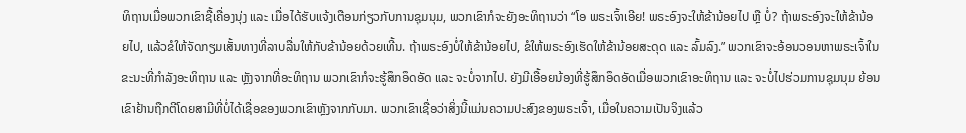ທິຖານເມື່ອພວກເຂົາຊື້ເຄື່ອງນຸ່ງ ແລະ ເມື່ອໄດ້ຮັບແຈ້ງເຕືອນກ່ຽວກັບການຊຸມນຸມ, ພວກເຂົາກໍຈະຍັງອະທິຖານວ່າ “ໂອ ພຣະເຈົ້າເອີຍ! ພຣະອົງຈະໃຫ້ຂ້ານ້ອຍໄປ ຫຼື ບໍ່? ຖ້າພຣະອົງຈະໃຫ້ຂ້ານ້ອຍໄປ, ແລ້ວຂໍໃຫ້ຈັດກຽມເສັ້ນທາງທີ່ລາບລື່ນໃຫ້ກັບຂ້ານ້ອຍດ້ວຍເທີ້ນ. ຖ້າພຣະອົງບໍ່ໃຫ້ຂ້ານ້ອຍໄປ, ຂໍໃຫ້ພຣະອົງເຮັດໃຫ້ຂ້ານ້ອຍສະດຸດ ແລະ ລົ້ມລົງ.” ພວກເຂົາຈະອ້ອນວອນຫາພຣະເຈົ້າໃນຂະນະທີ່ກຳລັງອະທິຖານ ແລະ ຫຼັງຈາກທີ່ອະທິຖານ ພວກເຂົາກໍຈະຮູ້ສຶກອຶດອັດ ແລະ ຈະບໍ່ຈາກໄປ. ຍັງມີເອື້ອຍນ້ອງທີ່ຮູ້ສຶກອຶດອັດເມື່ອພວກເຂົາອະທິຖານ ແລະ ຈະບໍ່ໄປຮ່ວມການຊຸມນຸມ ຍ້ອນເຂົາຢ້ານຖືກຕີໂດຍສາມີທີ່ບໍ່ໄດ້ເຊື່ອຂອງພວກເຂົາຫຼັງຈາກກັບມາ. ພວກເຂົາເຊື່ອວ່າສິ່ງນີ້ແມ່ນຄວາມປະສົງຂອງພຣະເຈົ້າ, ເມື່ອໃນຄວາມເປັນຈິງແລ້ວ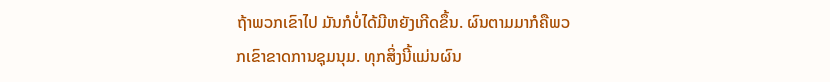ຖ້າພວກເຂົາໄປ ມັນກໍບໍ່ໄດ້ມີຫຍັງເກີດຂຶ້ນ. ຜົນຕາມມາກໍຄືພວກເຂົາຂາດການຊຸມນຸມ. ທຸກສິ່ງນີ້ແມ່ນຜົນ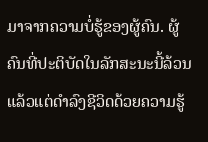ມາຈາກຄວາມບໍ່ຮູ້ຂອງຜູ້ຄົນ. ຜູ້ຄົນທີ່ປະຕິບັດໃນລັກສະນະນີ້ລ້ວນແລ້ວແຕ່ດຳລົງຊີວິດດ້ວຍຄວາມຮູ້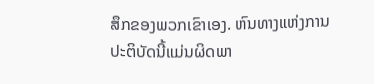ສຶກຂອງພວກເຂົາເອງ. ຫົນທາງແຫ່ງການປະຕິບັດນີ້ແມ່ນຜິດພາ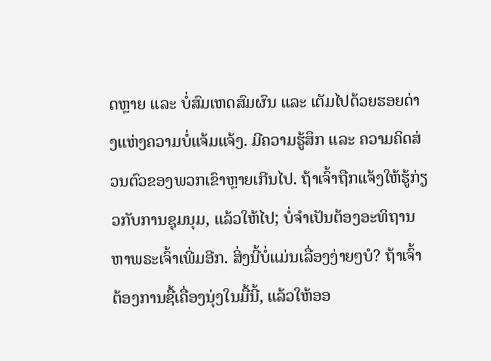ດຫຼາຍ ແລະ ບໍ່ສົມເຫດສົມຜົນ ແລະ ເຕັມໄປດ້ວຍຮອຍດ່າງແຫ່ງຄວາມບໍ່ແຈ້ມແຈ້ງ. ມີຄວາມຮູ້ສຶກ ແລະ ຄວາມຄິດສ່ວນຕົວຂອງພວກເຂົາຫຼາຍເກີນໄປ. ຖ້າເຈົ້າຖືກແຈ້ງໃຫ້ຮູ້ກ່ຽວກັບການຊຸມນຸມ, ແລ້ວໃຫ້ໄປ; ບໍ່ຈຳເປັນຕ້ອງອະທິຖານຫາພຣະເຈົ້າເພີ່ມອີກ. ສິ່ງນີ້ບໍ່ແມ່ນເລື່ອງງ່າຍໆບໍ? ຖ້າເຈົ້າຕ້ອງການຊື້ເຄື່ອງນຸ່ງໃນມື້ນີ້, ແລ້ວໃຫ້ອອ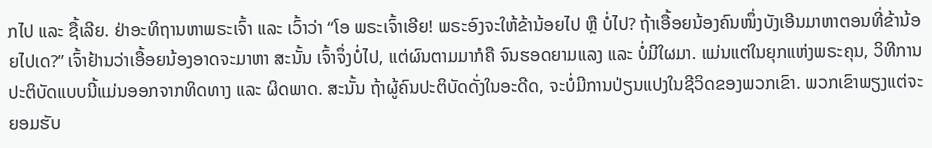ກໄປ ແລະ ຊື້ເລີຍ. ຢ່າອະທິຖານຫາພຣະເຈົ້າ ແລະ ເວົ້າວ່າ “ໂອ ພຣະເຈົ້າເອີຍ! ພຣະອົງຈະໃຫ້ຂ້ານ້ອຍໄປ ຫຼື ບໍ່ໄປ? ຖ້າເອື້ອຍນ້ອງຄົນໜຶ່ງບັງເອີນມາຫາຕອນທີ່ຂ້ານ້ອຍໄປເດ?” ເຈົ້າຢ້ານວ່າເອື້ອຍນ້ອງອາດຈະມາຫາ ສະນັ້ນ ເຈົ້າຈຶ່ງບໍ່ໄປ, ແຕ່ຜົນຕາມມາກໍຄື ຈົນຮອດຍາມແລງ ແລະ ບໍ່ມີໃຜມາ. ແມ່ນແຕ່ໃນຍຸກແຫ່ງພຣະຄຸນ, ວິທີການປະຕິບັດແບບນີ້ແມ່ນອອກຈາກທິດທາງ ແລະ ຜິດພາດ. ສະນັ້ນ ຖ້າຜູ້ຄົນປະຕິບັດດັ່ງໃນອະດີດ, ຈະບໍ່ມີການປ່ຽນແປງໃນຊີວິດຂອງພວກເຂົາ. ພວກເຂົາພຽງແຕ່ຈະຍອມຮັບ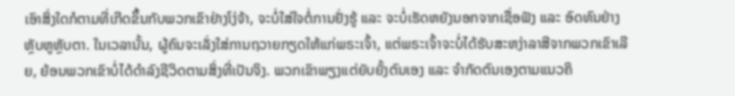ເອົາສິ່ງໃດກໍຕາມທີ່ເກີດຂຶ້ນກັບພວກເຂົາຢ່າງໂງ່ຈ້າ, ຈະບໍ່ໃສ່ໃຈຕໍ່ການຢັ່ງຮູ້ ແລະ ຈະບໍ່ເຮັດຫຍັງນອກຈາກເຊື່ອຟັງ ແລະ ອົດທົນຢ່າງຫຼັບຫູຫຼັບຕາ. ໃນເວລານັ້ນ, ຜູ້ຄົນຈະເລັ່ງໃສ່ການຖວາຍກຽດໃຫ້ແກ່ພຣະເຈົ້າ, ແຕ່ພຣະເຈົ້າຈະບໍ່ໄດ້ຮັບສະຫງ່າລາສີຈາກພວກເຂົາເລີຍ, ຍ້ອນພວກເຂົາບໍ່ໄດ້ດຳລົງຊີວິດຕາມສິ່ງທີ່ເປັນຈິງ. ພວກເຂົາພຽງແຕ່ຍັບຍັ້ງຕົນເອງ ແລະ ຈຳກັດຕົນເອງຕາມແນວຄິ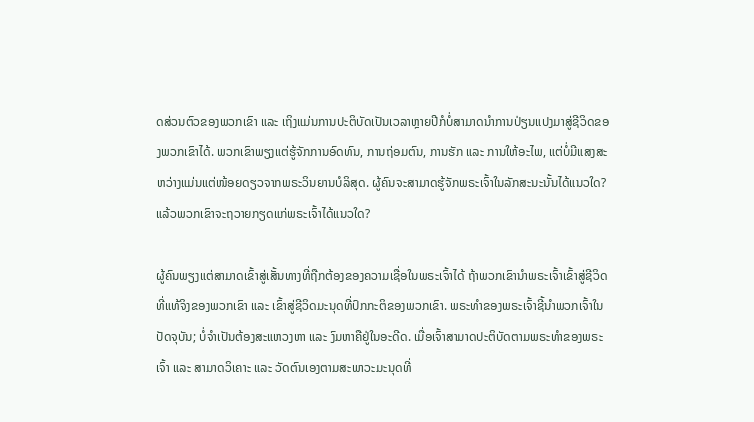ດສ່ວນຕົວຂອງພວກເຂົາ ແລະ ເຖິງແມ່ນການປະຕິບັດເປັນເວລາຫຼາຍປີກໍບໍ່ສາມາດນໍາການປ່ຽນແປງມາສູ່ຊີວິດຂອງພວກເຂົາໄດ້. ພວກເຂົາພຽງແຕ່ຮູ້ຈັກການອົດທົນ, ການຖ່ອມຕົນ, ການຮັກ ແລະ ການໃຫ້ອະໄພ, ແຕ່ບໍ່ມີແສງສະຫວ່າງແມ່ນແຕ່ໜ້ອຍດຽວຈາກພຣະວິນຍານບໍລິສຸດ. ຜູ້ຄົນຈະສາມາດຮູ້ຈັກພຣະເຈົ້າໃນລັກສະນະນັ້ນໄດ້ແນວໃດ? ແລ້ວພວກເຂົາຈະຖວາຍກຽດແກ່ພຣະເຈົ້າໄດ້ແນວໃດ?

ຜູ້ຄົນພຽງແຕ່ສາມາດເຂົ້າສູ່ເສັ້ນທາງທີ່ຖືກຕ້ອງຂອງຄວາມເຊື່ອໃນພຣະເຈົ້າໄດ້ ຖ້າພວກເຂົານໍາພຣະເຈົ້າເຂົ້າສູ່ຊີວິດທີ່ແທ້ຈິງຂອງພວກເຂົາ ແລະ ເຂົ້າສູ່ຊີວິດມະນຸດທີ່ປົກກະຕິຂອງພວກເຂົາ. ພຣະທຳຂອງພຣະເຈົ້າຊີ້ນໍາພວກເຈົ້າໃນປັດຈຸບັນ; ບໍ່ຈຳເປັນຕ້ອງສະແຫວງຫາ ແລະ ງົມຫາຄືຢູ່ໃນອະດີດ. ເມື່ອເຈົ້າສາມາດປະຕິບັດຕາມພຣະທຳຂອງພຣະເຈົ້າ ແລະ ສາມາດວິເຄາະ ແລະ ວັດຕົນເອງຕາມສະພາວະມະນຸດທີ່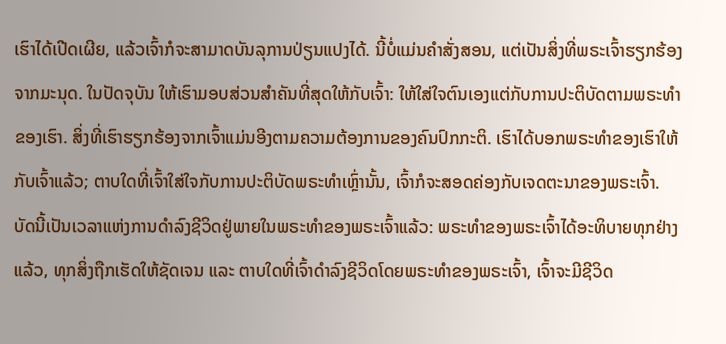ເຮົາໄດ້ເປີດເຜີຍ, ແລ້ວເຈົ້າກໍຈະສາມາດບັນລຸການປ່ຽນແປງໄດ້. ນີ້ບໍ່ແມ່ນຄຳສັ່ງສອນ, ແຕ່ເປັນສິ່ງທີ່ພຣະເຈົ້າຮຽກຮ້ອງຈາກມະນຸດ. ໃນປັດຈຸບັນ ໃຫ້ເຮົາມອບສ່ວນສຳຄັນທີ່ສຸດໃຫ້ກັບເຈົ້າ: ໃຫ້ໃສ່ໃຈຕົນເອງແຕ່ກັບການປະຕິບັດຕາມພຣະທຳຂອງເຮົາ. ສິ່ງທີ່ເຮົາຮຽກຮ້ອງຈາກເຈົ້າແມ່ນອີງຕາມຄວາມຕ້ອງການຂອງຄົນປົກກະຕິ. ເຮົາໄດ້ບອກພຣະທຳຂອງເຮົາໃຫ້ກັບເຈົ້າແລ້ວ; ຕາບໃດທີ່ເຈົ້າໃສ່ໃຈກັບການປະຕິບັດພຣະທຳເຫຼົ່ານັ້ນ, ເຈົ້າກໍຈະສອດຄ່ອງກັບເຈດຕະນາຂອງພຣະເຈົ້າ. ບັດນີ້ເປັນເວລາແຫ່ງການດຳລົງຊີວິດຢູ່ພາຍໃນພຣະທຳຂອງພຣະເຈົ້າແລ້ວ: ພຣະທຳຂອງພຣະເຈົ້າໄດ້ອະທິບາຍທຸກຢ່າງແລ້ວ, ທຸກສິ່ງຖືກເຮັດໃຫ້ຊັດເຈນ ແລະ ຕາບໃດທີ່ເຈົ້າດຳລົງຊີວິດໂດຍພຣະທຳຂອງພຣະເຈົ້າ, ເຈົ້າຈະມີຊີວິດ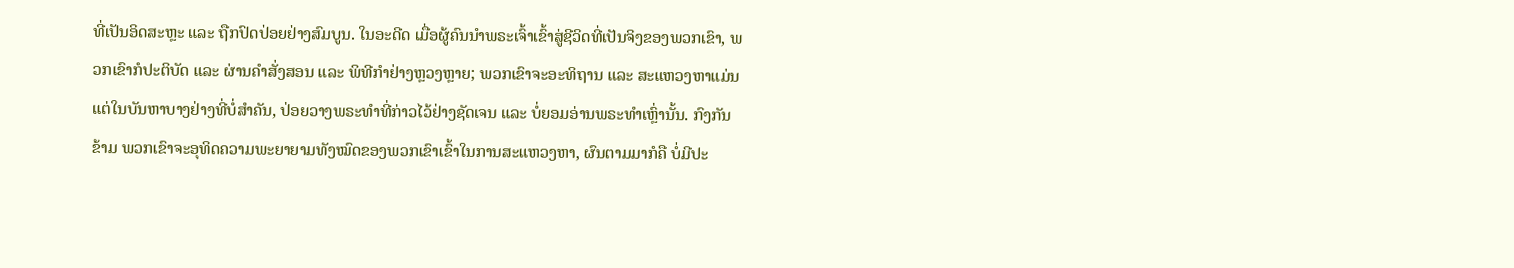ທີ່ເປັນອິດສະຫຼະ ແລະ ຖືກປົດປ່ອຍຢ່າງສົມບູນ. ໃນອະດີດ ເມື່ອຜູ້ຄົນນໍາພຣະເຈົ້າເຂົ້າສູ່ຊີວິດທີ່ເປັນຈິງຂອງພວກເຂົາ, ພວກເຂົາກໍປະຕິບັດ ແລະ ຜ່ານຄຳສັ່ງສອນ ແລະ ພິທີກຳຢ່າງຫຼວງຫຼາຍ; ພວກເຂົາຈະອະທິຖານ ແລະ ສະແຫວງຫາແມ່ນແຕ່ໃນບັນຫາບາງຢ່າງທີ່ບໍ່ສຳຄັນ, ປ່ອຍວາງພຣະທຳທີ່ກ່າວໄວ້ຢ່າງຊັດເຈນ ແລະ ບໍ່ຍອມອ່ານພຣະທຳເຫຼົ່ານັ້ນ. ກົງກັນຂ້າມ ພວກເຂົາຈະອຸທິດຄວາມພະຍາຍາມທັງໝົດຂອງພວກເຂົາເຂົ້າໃນການສະແຫວງຫາ, ຜົນຕາມມາກໍຄື ບໍ່ມີປະ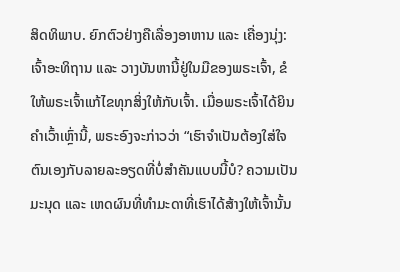ສິດທິພາບ. ຍົກຕົວຢ່າງຄືເລື່ອງອາຫານ ແລະ ເຄື່ອງນຸ່ງ: ເຈົ້າອະທິຖານ ແລະ ວາງບັນຫານີ້ຢູ່ໃນມືຂອງພຣະເຈົ້າ, ຂໍໃຫ້ພຣະເຈົ້າແກ້ໄຂທຸກສິ່ງໃຫ້ກັບເຈົ້າ. ເມື່ອພຣະເຈົ້າໄດ້ຍິນຄຳເວົ້າເຫຼົ່ານີ້, ພຣະອົງຈະກ່າວວ່າ “ເຮົາຈຳເປັນຕ້ອງໃສ່ໃຈຕົນເອງກັບລາຍລະອຽດທີ່ບໍ່ສຳຄັນແບບນີ້ບໍ? ຄວາມເປັນມະນຸດ ແລະ ເຫດຜົນທີ່ທຳມະດາທີ່ເຮົາໄດ້ສ້າງໃຫ້ເຈົ້ານັ້ນ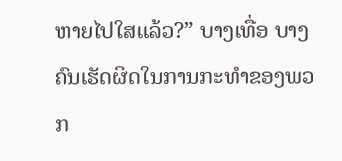ຫາຍໄປໃສແລ້ວ?” ບາງເທື່ອ ບາງຄົນເຮັດຜິດໃນການກະທຳຂອງພວກ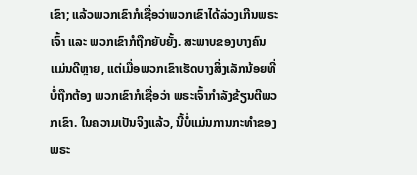ເຂົາ; ແລ້ວພວກເຂົາກໍເຊື່ອວ່າພວກເຂົາໄດ້ລ່ວງເກີນພຣະເຈົ້າ ແລະ ພວກເຂົາກໍຖືກຍັບຍັ້ງ. ສະພາບຂອງບາງຄົນແມ່ນດີຫຼາຍ, ແຕ່ເມື່ອພວກເຂົາເຮັດບາງສິ່ງເລັກນ້ອຍທີ່ບໍ່ຖືກຕ້ອງ ພວກເຂົາກໍເຊື່ອວ່າ ພຣະເຈົ້າກຳລັງຂ້ຽນຕີພວກເຂົາ. ໃນຄວາມເປັນຈິງແລ້ວ, ນີ້ບໍ່ແມ່ນການກະທຳຂອງພຣະ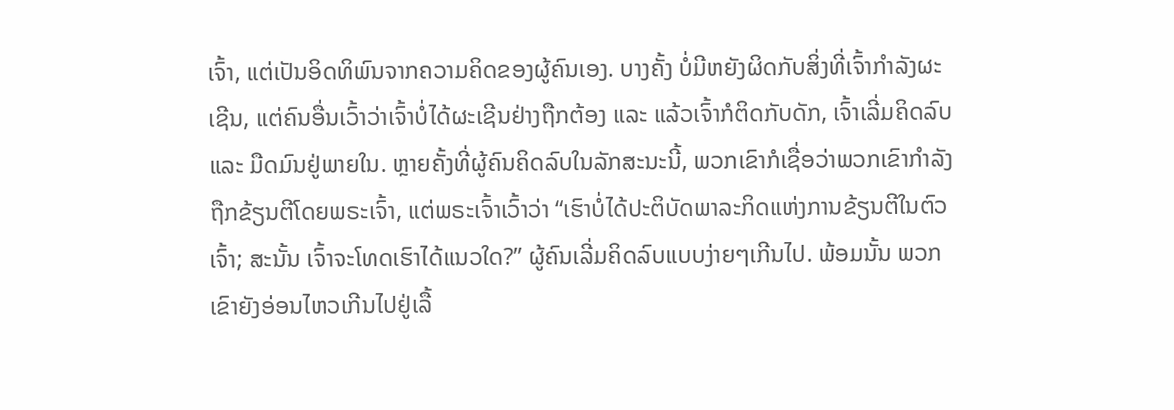ເຈົ້າ, ແຕ່ເປັນອິດທິພົນຈາກຄວາມຄິດຂອງຜູ້ຄົນເອງ. ບາງຄັ້ງ ບໍ່ມີຫຍັງຜິດກັບສິ່ງທີ່ເຈົ້າກຳລັງຜະເຊີນ, ແຕ່ຄົນອື່ນເວົ້າວ່າເຈົ້າບໍ່ໄດ້ຜະເຊີນຢ່າງຖືກຕ້ອງ ແລະ ແລ້ວເຈົ້າກໍຕິດກັບດັກ, ເຈົ້າເລີ່ມຄິດລົບ ແລະ ມືດມົນຢູ່ພາຍໃນ. ຫຼາຍຄັ້ງທີ່ຜູ້ຄົນຄິດລົບໃນລັກສະນະນີ້, ພວກເຂົາກໍເຊື່ອວ່າພວກເຂົາກຳລັງຖືກຂ້ຽນຕີໂດຍພຣະເຈົ້າ, ແຕ່ພຣະເຈົ້າເວົ້າວ່າ “ເຮົາບໍ່ໄດ້ປະຕິບັດພາລະກິດແຫ່ງການຂ້ຽນຕີໃນຕົວເຈົ້າ; ສະນັ້ນ ເຈົ້າຈະໂທດເຮົາໄດ້ແນວໃດ?” ຜູ້ຄົນເລີ່ມຄິດລົບແບບງ່າຍໆເກີນໄປ. ພ້ອມນັ້ນ ພວກເຂົາຍັງອ່ອນໄຫວເກີນໄປຢູ່ເລື້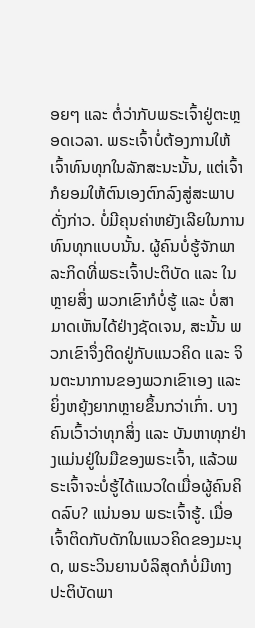ອຍໆ ແລະ ຕໍ່ວ່າກັບພຣະເຈົ້າຢູ່ຕະຫຼອດເວລາ. ພຣະເຈົ້າບໍ່ຕ້ອງການໃຫ້ເຈົ້າທົນທຸກໃນລັກສະນະນັ້ນ, ແຕ່ເຈົ້າກໍຍອມໃຫ້ຕົນເອງຕົກລົງສູ່ສະພາບດັ່ງກ່າວ. ບໍ່ມີຄຸນຄ່າຫຍັງເລີຍໃນການທົນທຸກແບບນັ້ນ. ຜູ້ຄົນບໍ່ຮູ້ຈັກພາລະກິດທີ່ພຣະເຈົ້າປະຕິບັດ ແລະ ໃນຫຼາຍສິ່ງ ພວກເຂົາກໍບໍ່ຮູ້ ແລະ ບໍ່ສາມາດເຫັນໄດ້ຢ່າງຊັດເຈນ, ສະນັ້ນ ພວກເຂົາຈຶ່ງຕິດຢູ່ກັບແນວຄິດ ແລະ ຈິນຕະນາການຂອງພວກເຂົາເອງ ແລະ ຍິ່ງຫຍຸ້ງຍາກຫຼາຍຂຶ້ນກວ່າເກົ່າ. ບາງຄົນເວົ້າວ່າທຸກສິ່ງ ແລະ ບັນຫາທຸກຢ່າງແມ່ນຢູ່ໃນມືຂອງພຣະເຈົ້າ, ແລ້ວພຣະເຈົ້າຈະບໍ່ຮູ້ໄດ້ແນວໃດເມື່ອຜູ້ຄົນຄິດລົບ? ແນ່ນອນ ພຣະເຈົ້າຮູ້. ເມື່ອເຈົ້າຕິດກັບດັກໃນແນວຄິດຂອງມະນຸດ, ພຣະວິນຍານບໍລິສຸດກໍບໍ່ມີທາງປະຕິບັດພາ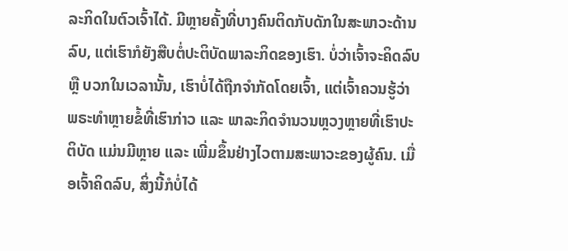ລະກິດໃນຕົວເຈົ້າໄດ້. ມີຫຼາຍຄັ້ງທີ່ບາງຄົນຕິດກັບດັກໃນສະພາວະດ້ານລົບ, ແຕ່ເຮົາກໍຍັງສືບຕໍ່ປະຕິບັດພາລະກິດຂອງເຮົາ. ບໍ່ວ່າເຈົ້າຈະຄິດລົບ ຫຼື ບວກໃນເວລານັ້ນ, ເຮົາບໍ່ໄດ້ຖືກຈຳກັດໂດຍເຈົ້າ, ແຕ່ເຈົ້າຄວນຮູ້ວ່າ ພຣະທຳຫຼາຍຂໍ້ທີ່ເຮົາກ່າວ ແລະ ພາລະກິດຈຳນວນຫຼວງຫຼາຍທີ່ເຮົາປະຕິບັດ ແມ່ນມີຫຼາຍ ແລະ ເພີ່ມຂຶ້ນຢ່າງໄວຕາມສະພາວະຂອງຜູ້ຄົນ. ເມື່ອເຈົ້າຄິດລົບ, ສິ່ງນີ້ກໍບໍ່ໄດ້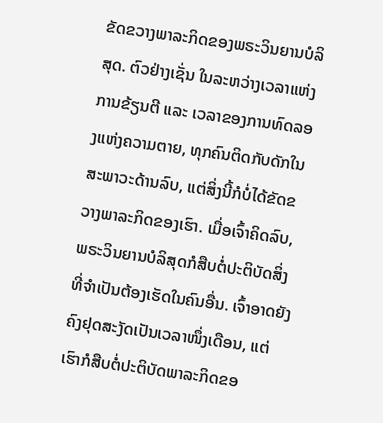ຂັດຂວາງພາລະກິດຂອງພຣະວິນຍານບໍລິສຸດ. ຕົວຢ່າງເຊັ່ນ ໃນລະຫວ່າງເວລາແຫ່ງການຂ້ຽນຕີ ແລະ ເວລາຂອງການທົດລອງແຫ່ງຄວາມຕາຍ, ທຸກຄົນຕິດກັບດັກໃນສະພາວະດ້ານລົບ, ແຕ່ສິ່ງນີ້ກໍບໍ່ໄດ້ຂັດຂວາງພາລະກິດຂອງເຮົາ. ເມື່ອເຈົ້າຄິດລົບ, ພຣະວິນຍານບໍລິສຸດກໍສືບຕໍ່ປະຕິບັດສິ່ງທີ່ຈຳເປັນຕ້ອງເຮັດໃນຄົນອື່ນ. ເຈົ້າອາດຍັງຄົງຢຸດສະງັດເປັນເວລາໜຶ່ງເດືອນ, ແຕ່ເຮົາກໍສືບຕໍ່ປະຕິບັດພາລະກິດຂອ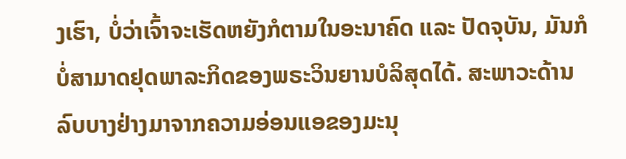ງເຮົາ, ບໍ່ວ່າເຈົ້າຈະເຮັດຫຍັງກໍຕາມໃນອະນາຄົດ ແລະ ປັດຈຸບັນ, ມັນກໍບໍ່ສາມາດຢຸດພາລະກິດຂອງພຣະວິນຍານບໍລິສຸດໄດ້. ສະພາວະດ້ານລົບບາງຢ່າງມາຈາກຄວາມອ່ອນແອຂອງມະນຸ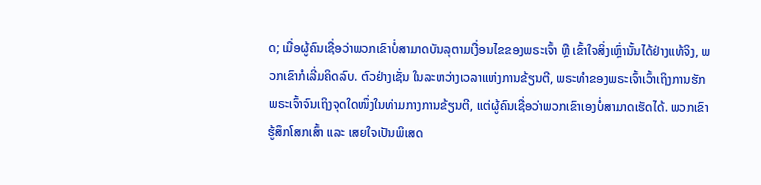ດ; ເມື່ອຜູ້ຄົນເຊື່ອວ່າພວກເຂົາບໍ່ສາມາດບັນລຸຕາມເງື່ອນໄຂຂອງພຣະເຈົ້າ ຫຼື ເຂົ້າໃຈສິ່ງເຫຼົ່ານັ້ນໄດ້ຢ່າງແທ້ຈິງ, ພວກເຂົາກໍເລີ່ມຄິດລົບ. ຕົວຢ່າງເຊັ່ນ ໃນລະຫວ່າງເວລາແຫ່ງການຂ້ຽນຕີ, ພຣະທຳຂອງພຣະເຈົ້າເວົ້າເຖິງການຮັກພຣະເຈົ້າຈົນເຖິງຈຸດໃດໜຶ່ງໃນທ່າມກາງການຂ້ຽນຕີ, ແຕ່ຜູ້ຄົນເຊື່ອວ່າພວກເຂົາເອງບໍ່ສາມາດເຮັດໄດ້. ພວກເຂົາຮູ້ສຶກໂສກເສົ້າ ແລະ ເສຍໃຈເປັນພິເສດ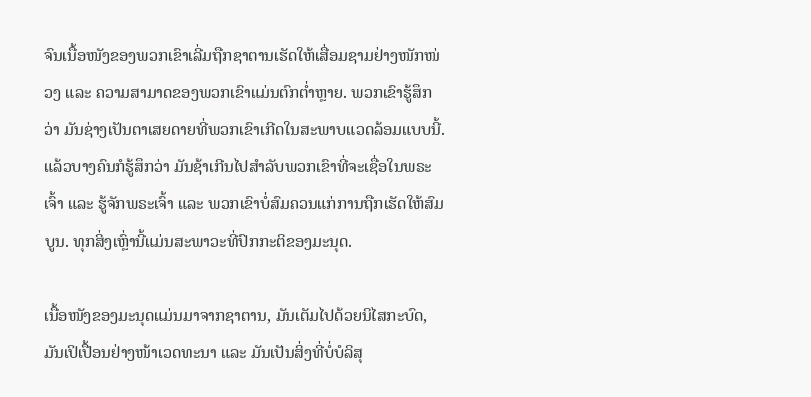ຈົນເນື້ອໜັງຂອງພວກເຂົາເລີ່ມຖືກຊາຕານເຮັດໃຫ້ເສື່ອມຊາມຢ່າງໜັກໜ່ວງ ແລະ ຄວາມສາມາດຂອງພວກເຂົາແມ່ນຕົກຕໍ່າຫຼາຍ. ພວກເຂົາຮູ້ສຶກວ່າ ມັນຊ່າງເປັນຕາເສຍດາຍທີ່ພວກເຂົາເກີດໃນສະພາບແວດລ້ອມແບບນີ້. ແລ້ວບາງຄົນກໍຮູ້ສຶກວ່າ ມັນຊ້າເກີນໄປສຳລັບພວກເຂົາທີ່ຈະເຊື່ອໃນພຣະເຈົ້າ ແລະ ຮູ້ຈັກພຣະເຈົ້າ ແລະ ພວກເຂົາບໍ່ສົມຄວນແກ່ການຖືກເຮັດໃຫ້ສົມບູນ. ທຸກສິ່ງເຫຼົ່ານີ້ແມ່ນສະພາວະທີ່ປົກກະຕິຂອງມະນຸດ.

ເນື້ອໜັງຂອງມະນຸດແມ່ນມາຈາກຊາຕານ, ມັນເຕັມໄປດ້ວຍນິໄສກະບົດ, ມັນເປິເປື້ອນຢ່າງໜ້າເວດທະນາ ແລະ ມັນເປັນສິ່ງທີ່ບໍ່ບໍລິສຸ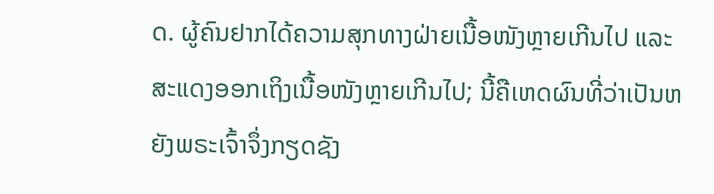ດ. ຜູ້ຄົນຢາກໄດ້ຄວາມສຸກທາງຝ່າຍເນື້ອໜັງຫຼາຍເກີນໄປ ແລະ ສະແດງອອກເຖິງເນື້ອໜັງຫຼາຍເກີນໄປ; ນີ້ຄືເຫດຜົນທີ່ວ່າເປັນຫຍັງພຣະເຈົ້າຈຶ່ງກຽດຊັງ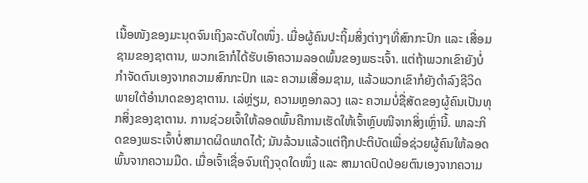ເນື້ອໜັງຂອງມະນຸດຈົນເຖິງລະດັບໃດໜຶ່ງ. ເມື່ອຜູ້ຄົນປະຖິ້ມສິ່ງຕ່າງໆທີ່ສົກກະປົກ ແລະ ເສື່ອມຊາມຂອງຊາຕານ, ພວກເຂົາກໍໄດ້ຮັບເອົາຄວາມລອດພົ້ນຂອງພຣະເຈົ້າ. ແຕ່ຖ້າພວກເຂົາຍັງບໍ່ກຳຈັດຕົນເອງຈາກຄວາມສົກກະປົກ ແລະ ຄວາມເສື່ອມຊາມ, ແລ້ວພວກເຂົາກໍຍັງດຳລົງຊີວິດພາຍໃຕ້ອຳນາດຂອງຊາຕານ. ເລ່ຫຼ່ຽມ, ຄວາມຫຼອກລວງ ແລະ ຄວາມບໍ່ຊື່ສັດຂອງຜູ້ຄົນເປັນທຸກສິ່ງຂອງຊາຕານ. ການຊ່ວຍເຈົ້າໃຫ້ລອດພົ້ນຄືການເຮັດໃຫ້ເຈົ້າຫຼົບໜີຈາກສິ່ງເຫຼົ່ານີ້. ພາລະກິດຂອງພຣະເຈົ້າບໍ່ສາມາດຜິດພາດໄດ້; ມັນລ້ວນແລ້ວແຕ່ຖືກປະຕິບັດເພື່ອຊ່ວຍຜູ້ຄົນໃຫ້ລອດພົ້ນຈາກຄວາມມືດ. ເມື່ອເຈົ້າເຊື່ອຈົນເຖິງຈຸດໃດໜຶ່ງ ແລະ ສາມາດປົດປ່ອຍຕົນເອງຈາກຄວາມ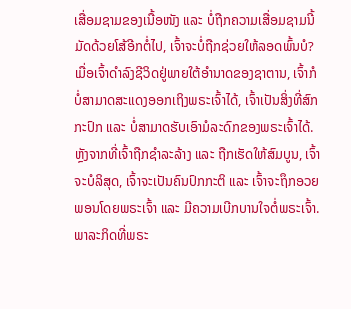ເສື່ອມຊາມຂອງເນື້ອໜັງ ແລະ ບໍ່ຖືກຄວາມເສື່ອມຊາມນີ້ມັດດ້ວຍໂສ້ອີກຕໍ່ໄປ, ເຈົ້າຈະບໍ່ຖືກຊ່ວຍໃຫ້ລອດພົ້ນບໍ? ເມື່ອເຈົ້າດຳລົງຊີວິດຢູ່ພາຍໃຕ້ອຳນາດຂອງຊາຕານ, ເຈົ້າກໍບໍ່ສາມາດສະແດງອອກເຖິງພຣະເຈົ້າໄດ້, ເຈົ້າເປັນສິ່ງທີ່ສົກກະປົກ ແລະ ບໍ່ສາມາດຮັບເອົາມໍລະດົກຂອງພຣະເຈົ້າໄດ້. ຫຼັງຈາກທີ່ເຈົ້າຖືກຊໍາລະລ້າງ ແລະ ຖືກເຮັດໃຫ້ສົມບູນ, ເຈົ້າຈະບໍລິສຸດ, ເຈົ້າຈະເປັນຄົນປົກກະຕິ ແລະ ເຈົ້າຈະຖຶກອວຍພອນໂດຍພຣະເຈົ້າ ແລະ ມີຄວາມເບີກບານໃຈຕໍ່ພຣະເຈົ້າ. ພາລະກິດທີ່ພຣະ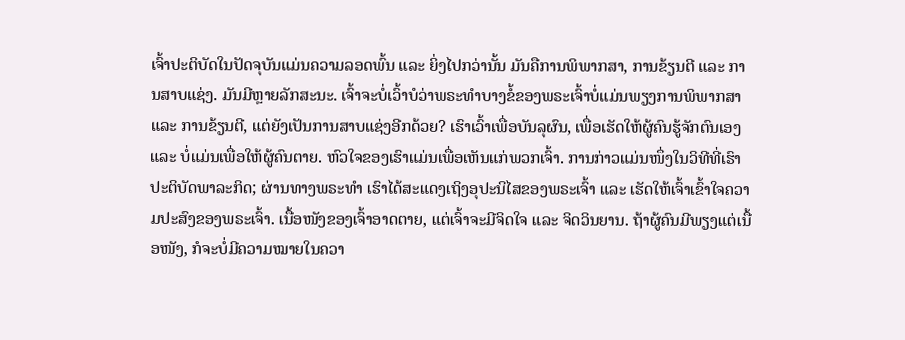ເຈົ້າປະຕິບັດໃນປັດຈຸບັນແມ່ນຄວາມລອດພົ້ນ ແລະ ຍິ່ງໄປກວ່ານັ້ນ ມັນຄືການພິພາກສາ, ການຂ້ຽນຕີ ແລະ ການສາບແຊ່ງ. ມັນມີຫຼາຍລັກສະນະ. ເຈົ້າຈະບໍ່ເວົ້າບໍວ່າພຣະທຳບາງຂໍ້ຂອງພຣະເຈົ້າບໍ່ແມ່ນພຽງການພິພາກສາ ແລະ ການຂ້ຽນຕີ, ແຕ່ຍັງເປັນການສາບແຊ່ງອີກດ້ວຍ? ເຮົາເວົ້າເພື່ອບັນລຸຜົນ, ເພື່ອເຮັດໃຫ້ຜູ້ຄົນຮູ້ຈັກຕົນເອງ ແລະ ບໍ່ແມ່ນເພື່ອໃຫ້ຜູ້ຄົນຕາຍ. ຫົວໃຈຂອງເຮົາແມ່ນເພື່ອເຫັນແກ່ພວກເຈົ້າ. ການກ່າວແມ່ນໜຶ່ງໃນວິທີທີ່ເຮົາປະຕິບັດພາລະກິດ; ຜ່ານທາງພຣະທຳ ເຮົາໄດ້ສະແດງເຖິງອຸປະນິໄສຂອງພຣະເຈົ້າ ແລະ ເຮັດໃຫ້ເຈົ້າເຂົ້າໃຈຄວາມປະສົງຂອງພຣະເຈົ້າ. ເນື້ອໜັງຂອງເຈົ້າອາດຕາຍ, ແຕ່ເຈົ້າຈະມີຈິດໃຈ ແລະ ຈິດວິນຍານ. ຖ້າຜູ້ຄົນມີພຽງແຕ່ເນື້ອໜັງ, ກໍຈະບໍ່ມີຄວາມໝາຍໃນຄວາ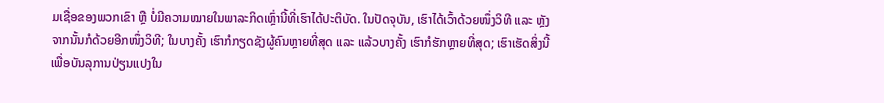ມເຊື່ອຂອງພວກເຂົາ ຫຼື ບໍ່ມີຄວາມໝາຍໃນພາລະກິດເຫຼົ່ານີ້ທີ່ເຮົາໄດ້ປະຕິບັດ. ໃນປັດຈຸບັນ, ເຮົາໄດ້ເວົ້າດ້ວຍໜຶ່ງວິທີ ແລະ ຫຼັງຈາກນັ້ນກໍດ້ວຍອີກໜຶ່ງວິທີ; ໃນບາງຄັ້ງ ເຮົາກໍກຽດຊັງຜູ້ຄົນຫຼາຍທີ່ສຸດ ແລະ ແລ້ວບາງຄັ້ງ ເຮົາກໍຮັກຫຼາຍທີ່ສຸດ; ເຮົາເຮັດສິ່ງນີ້ເພື່ອບັນລຸການປ່ຽນແປງໃນ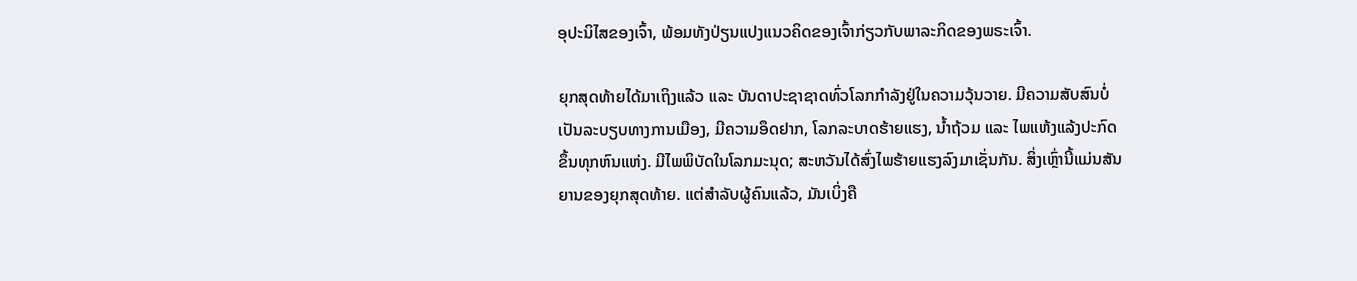ອຸປະນິໄສຂອງເຈົ້າ, ພ້ອມທັງປ່ຽນແປງແນວຄິດຂອງເຈົ້າກ່ຽວກັບພາລະກິດຂອງພຣະເຈົ້າ.

ຍຸກສຸດທ້າຍໄດ້ມາເຖິງແລ້ວ ແລະ ບັນດາປະຊາຊາດທົ່ວໂລກກຳລັງຢູ່ໃນຄວາມວຸ້ນວາຍ. ມີຄວາມສັບສົນບໍ່ເປັນລະບຽບທາງການເມືອງ, ມີຄວາມອຶດຢາກ, ໂລກລະບາດຮ້າຍແຮງ, ນໍ້າຖ້ວມ ແລະ ໄພແຫ້ງແລ້ງປະກົດຂຶ້ນທຸກຫົນແຫ່ງ. ມີໄພພິບັດໃນໂລກມະນຸດ; ສະຫວັນໄດ້ສົ່ງໄພຮ້າຍແຮງລົງມາເຊັ່ນກັນ. ສິ່ງເຫຼົ່ານີ້ແມ່ນສັນຍານຂອງຍຸກສຸດທ້າຍ. ແຕ່ສຳລັບຜູ້ຄົນແລ້ວ, ມັນເບິ່ງຄື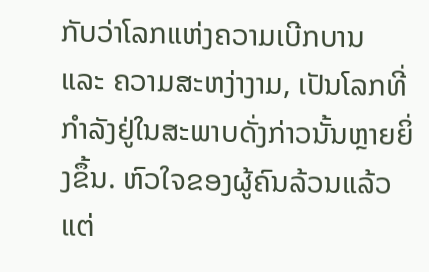ກັບວ່າໂລກແຫ່ງຄວາມເບີກບານ ແລະ ຄວາມສະຫງ່າງາມ, ເປັນໂລກທີ່ກຳລັງຢູ່ໃນສະພາບດັ່ງກ່າວນັ້ນຫຼາຍຍິ່ງຂຶ້ນ. ຫົວໃຈຂອງຜູ້ຄົນລ້ວນແລ້ວແຕ່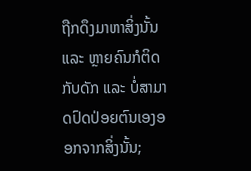ຖືກດຶງມາຫາສິ່ງນັ້ນ ແລະ ຫຼາຍຄົນກໍຕິດກັບດັກ ແລະ ບໍ່ສາມາດປົດປ່ອຍຕົນເອງອອກຈາກສິ່ງນັ້ນ;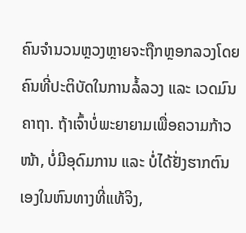ຄົນຈຳນວນຫຼວງຫຼາຍຈະຖືກຫຼອກລວງໂດຍຄົນທີ່ປະຕິບັດໃນການລໍ້ລວງ ແລະ ເວດມົນຄາຖາ. ຖ້າເຈົ້າບໍ່ພະຍາຍາມເພື່ອຄວາມກ້າວໜ້າ, ບໍ່ມີອຸດົມການ ແລະ ບໍ່ໄດ້ຢັ່ງຮາກຕົນເອງໃນຫົນທາງທີ່ແທ້ຈິງ,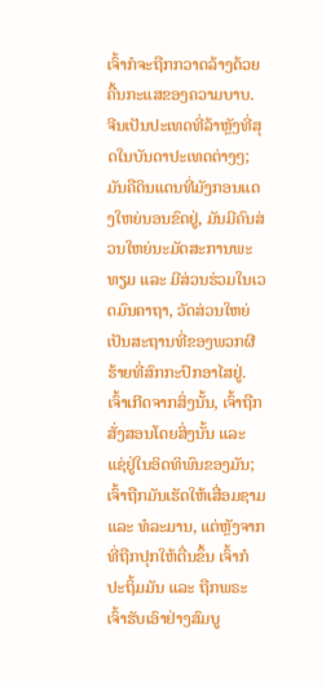ເຈົ້າກໍຈະຖືກກວາດລ້າງດ້ວຍຄື້ນກະແສຂອງຄວາມບາບ. ຈີນເປັນປະເທດທີ່ລ້າຫຼັງທີ່ສຸດໃນບັນດາປະເທດຕ່າງໆ; ມັນຄືດິນແດນທີ່ມັງກອນແດງໃຫຍ່ນອນຂົດຢູ່, ມັນມີຄົນສ່ວນໃຫຍ່ນະມັດສະການພະທຽມ ແລະ ມີສ່ວນຮ່ວມໃນເວດມົນຄາຖາ, ວັດສ່ວນໃຫຍ່ເປັນສະຖານທີ່ຂອງພວກຜີຮ້າຍທີ່ສົກກະປົກອາໄສຢູ່. ເຈົ້າເກີດຈາກສິ່ງນັ້ນ, ເຈົ້າຖືກສັ່ງສອນໂດຍສິ່ງນັ້ນ ແລະ ແຊ່ຢູ່ໃນອິດທິພົນຂອງມັນ; ເຈົ້າຖືກມັນເຮັດໃຫ້ເສື່ອມຊາມ ແລະ ທໍລະມານ, ແຕ່ຫຼັງຈາກທີ່ຖືກປຸກໃຫ້ຕື່ນຂຶ້ນ ເຈົ້າກໍປະຖິ້ມມັນ ແລະ ຖືກພຣະເຈົ້າຮັບເອົາຢ່າງສົມບູ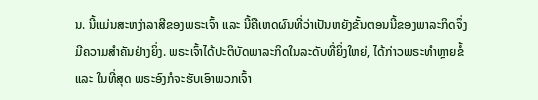ນ. ນີ້ແມ່ນສະຫງ່າລາສີຂອງພຣະເຈົ້າ ແລະ ນີ້ຄືເຫດຜົນທີ່ວ່າເປັນຫຍັງຂັ້ນຕອນນີ້ຂອງພາລະກິດຈຶ່ງມີຄວາມສຳຄັນຢ່າງຍິ່ງ. ພຣະເຈົ້າໄດ້ປະຕິບັດພາລະກິດໃນລະດັບທີ່ຍິ່ງໃຫຍ່, ໄດ້ກ່າວພຣະທຳຫຼາຍຂໍ້ ແລະ ໃນທີ່ສຸດ ພຣະອົງກໍຈະຮັບເອົາພວກເຈົ້າ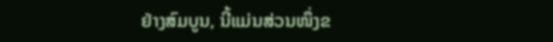ຢ່າງສົມບູນ, ນີ້ແມ່ນສ່ວນໜຶ່ງຂ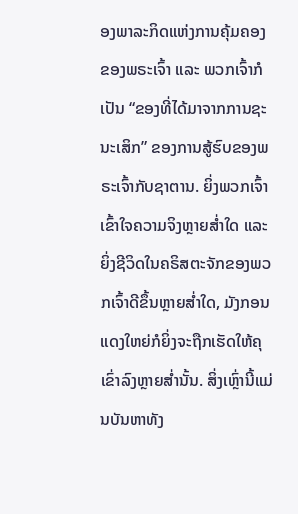ອງພາລະກິດແຫ່ງການຄຸ້ມຄອງຂອງພຣະເຈົ້າ ແລະ ພວກເຈົ້າກໍເປັນ “ຂອງທີ່ໄດ້ມາຈາກການຊະນະເສິກ” ຂອງການສູ້ຮົບຂອງພຣະເຈົ້າກັບຊາຕານ. ຍິ່ງພວກເຈົ້າເຂົ້າໃຈຄວາມຈິງຫຼາຍສໍ່າໃດ ແລະ ຍິ່ງຊີວິດໃນຄຣິສຕະຈັກຂອງພວກເຈົ້າດີຂຶ້ນຫຼາຍສໍ່າໃດ, ມັງກອນແດງໃຫຍ່ກໍຍິ່ງຈະຖືກເຮັດໃຫ້ຄຸເຂົ່າລົງຫຼາຍສໍ່ານັ້ນ. ສິ່ງເຫຼົ່ານີ້ແມ່ນບັນຫາທັງ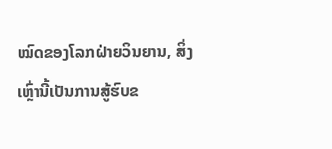ໝົດຂອງໂລກຝ່າຍວິນຍານ, ສິ່ງເຫຼົ່ານີ້ເປັນການສູ້ຮົບຂ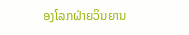ອງໂລກຝ່າຍວິນຍານ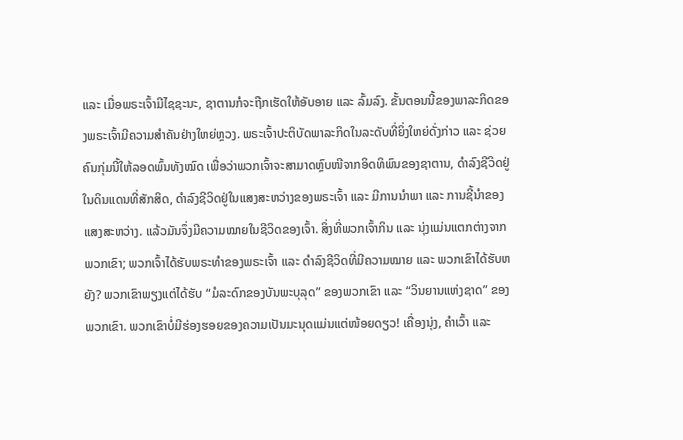ແລະ ເມື່ອພຣະເຈົ້າມີໄຊຊະນະ, ຊາຕານກໍຈະຖືກເຮັດໃຫ້ອັບອາຍ ແລະ ລົ້ມລົງ. ຂັ້ນຕອນນີ້ຂອງພາລະກິດຂອງພຣະເຈົ້າມີຄວາມສຳຄັນຢ່າງໃຫຍ່ຫຼວງ. ພຣະເຈົ້າປະຕິບັດພາລະກິດໃນລະດັບທີ່ຍິ່ງໃຫຍ່ດັ່ງກ່າວ ແລະ ຊ່ວຍຄົນກຸ່ມນີ້ໃຫ້ລອດພົ້ນທັງໝົດ ເພື່ອວ່າພວກເຈົ້າຈະສາມາດຫຼົບໜີຈາກອິດທິພົນຂອງຊາຕານ, ດຳລົງຊີວິດຢູ່ໃນດິນແດນທີ່ສັກສິດ, ດຳລົງຊີວິດຢູ່ໃນແສງສະຫວ່າງຂອງພຣະເຈົ້າ ແລະ ມີການນຳພາ ແລະ ການຊີ້ນໍາຂອງແສງສະຫວ່າງ. ແລ້ວມັນຈຶ່ງມີຄວາມໝາຍໃນຊີວິດຂອງເຈົ້າ. ສິ່ງທີ່ພວກເຈົ້າກິນ ແລະ ນຸ່ງແມ່ນແຕກຕ່າງຈາກພວກເຂົາ; ພວກເຈົ້າໄດ້ຮັບພຣະທໍາຂອງພຣະເຈົ້າ ແລະ ດຳລົງຊີວິດທີ່ມີຄວາມໝາຍ ແລະ ພວກເຂົາໄດ້ຮັບຫຍັງ? ພວກເຂົາພຽງແຕ່ໄດ້ຮັບ “ມໍລະດົກຂອງບັນພະບຸລຸດ” ຂອງພວກເຂົາ ແລະ “ວິນຍານແຫ່ງຊາດ” ຂອງພວກເຂົາ. ພວກເຂົາບໍ່ມີຮ່ອງຮອຍຂອງຄວາມເປັນມະນຸດແມ່ນແຕ່ໜ້ອຍດຽວ! ເຄື່ອງນຸ່ງ, ຄຳເວົ້າ ແລະ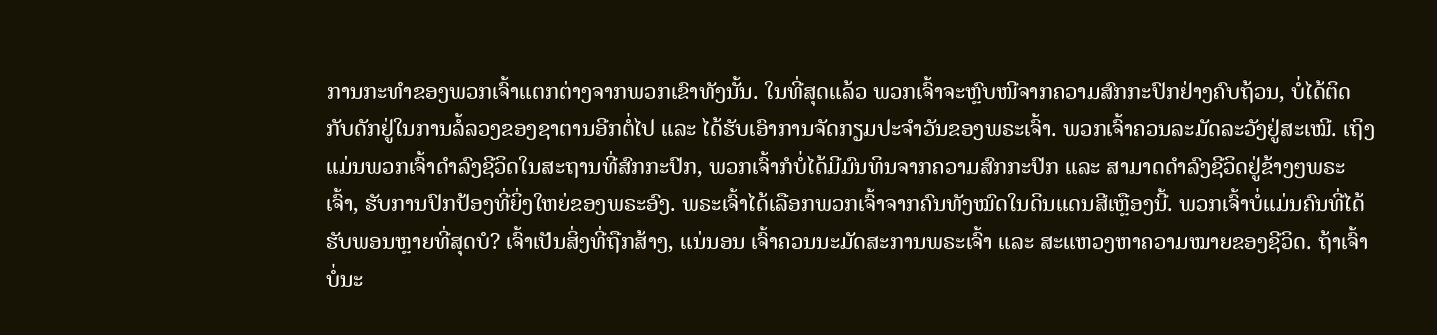ການກະທຳຂອງພວກເຈົ້າແຕກຕ່າງຈາກພວກເຂົາທັງນັ້ນ. ໃນທີ່ສຸດແລ້ວ ພວກເຈົ້າຈະຫຼົບໜີຈາກຄວາມສົກກະປົກຢ່າງຄົບຖ້ວນ, ບໍ່ໄດ້ຕິດກັບດັກຢູ່ໃນການລໍ້ລວງຂອງຊາຕານອີກຕໍ່ໄປ ແລະ ໄດ້ຮັບເອົາການຈັດກຽມປະຈຳວັນຂອງພຣະເຈົ້າ. ພວກເຈົ້າຄວນລະມັດລະວັງຢູ່ສະເໝີ. ເຖິງແມ່ນພວກເຈົ້າດຳລົງຊີວິດໃນສະຖານທີ່ສົກກະປົກ, ພວກເຈົ້າກໍບໍ່ໄດ້ມີມົນທິນຈາກຄວາມສົກກະປົກ ແລະ ສາມາດດຳລົງຊີວິດຢູ່ຂ້າງໆພຣະເຈົ້າ, ຮັບການປົກປ້ອງທີ່ຍິ່ງໃຫຍ່ຂອງພຣະອົງ. ພຣະເຈົ້າໄດ້ເລືອກພວກເຈົ້າຈາກຄົນທັງໝົດໃນດິນແດນສີເຫຼືອງນີ້. ພວກເຈົ້າບໍ່ແມ່ນຄົນທີ່ໄດ້ຮັບພອນຫຼາຍທີ່ສຸດບໍ? ເຈົ້າເປັນສິ່ງທີ່ຖືກສ້າງ, ແນ່ນອນ ເຈົ້າຄວນນະມັດສະການພຣະເຈົ້າ ແລະ ສະແຫວງຫາຄວາມໝາຍຂອງຊີວິດ. ຖ້າເຈົ້າບໍ່ນະ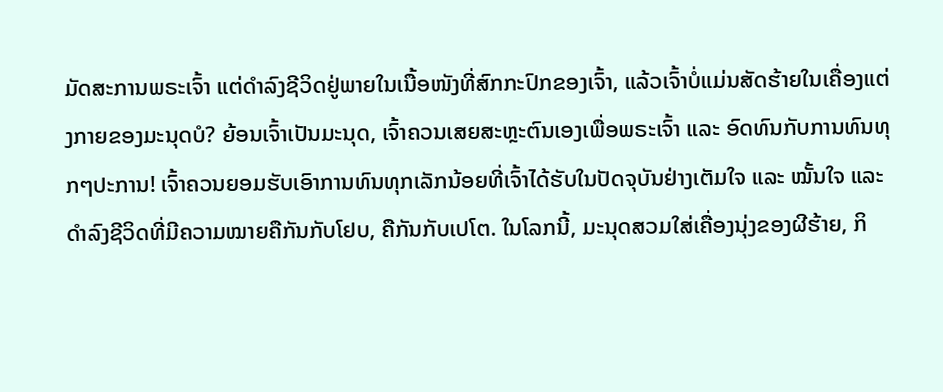ມັດສະການພຣະເຈົ້າ ແຕ່ດຳລົງຊີວິດຢູ່ພາຍໃນເນື້ອໜັງທີ່ສົກກະປົກຂອງເຈົ້າ, ແລ້ວເຈົ້າບໍ່ແມ່ນສັດຮ້າຍໃນເຄື່ອງແຕ່ງກາຍຂອງມະນຸດບໍ? ຍ້ອນເຈົ້າເປັນມະນຸດ, ເຈົ້າຄວນເສຍສະຫຼະຕົນເອງເພື່ອພຣະເຈົ້າ ແລະ ອົດທົນກັບການທົນທຸກໆປະການ! ເຈົ້າຄວນຍອມຮັບເອົາການທົນທຸກເລັກນ້ອຍທີ່ເຈົ້າໄດ້ຮັບໃນປັດຈຸບັນຢ່າງເຕັມໃຈ ແລະ ໝັ້ນໃຈ ແລະ ດຳລົງຊີວິດທີ່ມີຄວາມໝາຍຄືກັນກັບໂຢບ, ຄືກັນກັບເປໂຕ. ໃນໂລກນີ້, ມະນຸດສວມໃສ່ເຄື່ອງນຸ່ງຂອງຜີຮ້າຍ, ກິ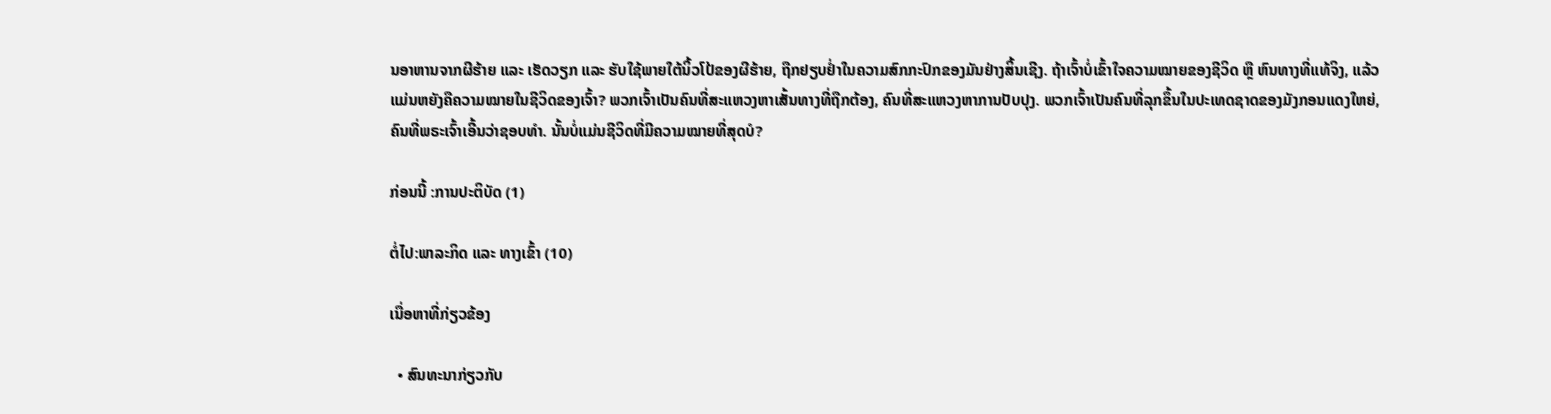ນອາຫານຈາກຜີຮ້າຍ ແລະ ເຮັດວຽກ ແລະ ຮັບໃຊ້ພາຍໃຕ້ນິ້ວໂປ້ຂອງຜີຮ້າຍ, ຖືກຢຽບຢໍ່າໃນຄວາມສົກກະປົກຂອງມັນຢ່າງສິ້ນເຊີງ. ຖ້າເຈົ້າບໍ່ເຂົ້າໃຈຄວາມໝາຍຂອງຊີວິດ ຫຼື ຫົນທາງທີ່ແທ້ຈິງ, ແລ້ວແມ່ນຫຍັງຄືຄວາມໝາຍໃນຊີວິດຂອງເຈົ້າ? ພວກເຈົ້າເປັນຄົນທີ່ສະແຫວງຫາເສັ້ນທາງທີ່ຖືກຕ້ອງ, ຄົນທີ່ສະແຫວງຫາການປັບປຸງ. ພວກເຈົ້າເປັນຄົນທີ່ລຸກຂຶ້ນໃນປະເທດຊາດຂອງມັງກອນແດງໃຫຍ່, ຄົນທີ່ພຣະເຈົ້າເອີ້ນວ່າຊອບທຳ. ນັ້ນບໍ່ແມ່ນຊີວິດທີ່ມີຄວາມໝາຍທີ່ສຸດບໍ?

ກ່ອນນີ້ :ການປະຕິບັດ (1)

ຕໍ່ໄປ:ພາລະກິດ ແລະ ທາງເຂົ້າ (10)

ເນື່ອຫາທີ່ກ່ຽວຂ້ອງ

  • ສົນທະນາກ່ຽວກັບ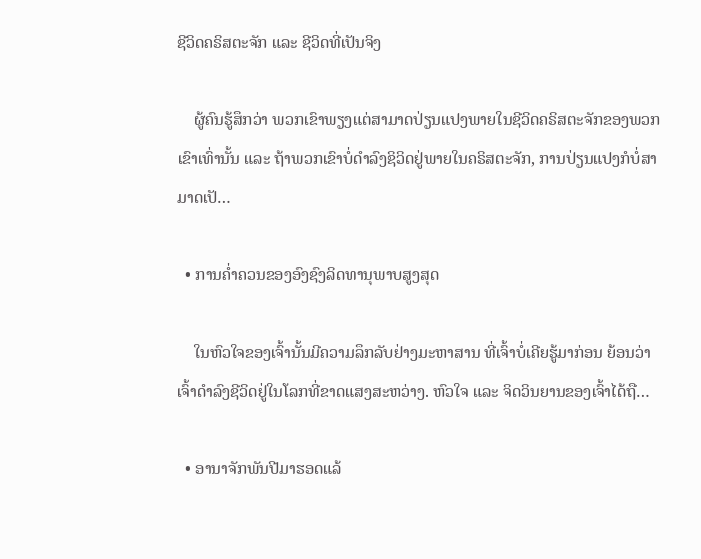ຊີວິດຄຣິສຕະຈັກ ແລະ ຊີວິດທີ່ເປັນຈິງ

    ຜູ້ຄົນຮູ້ສຶກວ່າ ພວກເຂົາພຽງແຕ່ສາມາດປ່ຽນແປງພາຍໃນຊີວິດຄຣິສຕະຈັກຂອງພວກເຂົາເທົ່ານັ້ນ ແລະ ຖ້າພວກເຂົາບໍ່ດຳລົງຊິວິດຢູ່ພາຍໃນຄຣິສຕະຈັກ, ການປ່ຽນແປງກໍບໍ່ສາມາດເປັ…

  • ການຄໍ່າຄວນຂອງອົງຊົງລິດທານຸພາບສູງສຸດ

    ໃນຫົວໃຈຂອງເຈົ້ານັ້ນມີຄວາມລຶກລັບຢ່າງມະຫາສານ ທີ່ເຈົ້າບໍ່ເຄີຍຮູ້ມາກ່ອນ ຍ້ອນວ່າເຈົ້າດໍາລົງຊີວິດຢູ່ໃນໂລກທີ່ຂາດແສງສະຫວ່າງ. ຫົວໃຈ ແລະ ຈິດວິນຍານຂອງເຈົ້າໄດ້ຖື…

  • ອານາຈັກພັນປີມາຮອດແລ້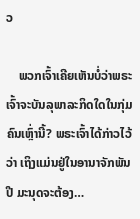ວ

    ພວກເຈົ້າເຄີຍເຫັນບໍ່ວ່າພຣະເຈົ້າຈະບັນລຸພາລະກິດໃດໃນກຸ່ມຄົນເຫຼົ່ານີ້? ພຣະເຈົ້າໄດ້ກ່າວໄວ້ວ່າ ເຖິງແມ່ນຢູ່ໃນອານາຈັກພັນປີ ມະນຸດຈະຕ້ອງ…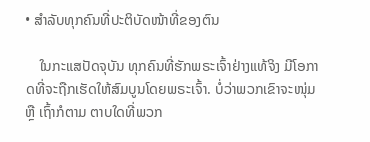• ສໍາລັບທຸກຄົນທີ່ປະຕິບັດໜ້າທີ່ຂອງຕົນ

    ໃນກະແສປັດຈຸບັນ ທຸກຄົນທີ່ຮັກພຣະເຈົ້າຢ່າງແທ້ຈິງ ມີໂອກາດທີ່ຈະຖືກເຮັດໃຫ້ສົມບູນໂດຍພຣະເຈົ້າ. ບໍ່ວ່າພວກເຂົາຈະໜຸ່ມ ຫຼື ເຖົ້າກໍຕາມ ຕາບໃດທີ່ພວກ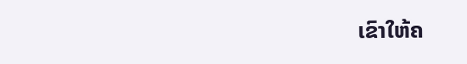ເຂົາໃຫ້ຄ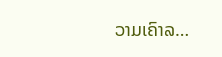ວາມເຄົາລ…